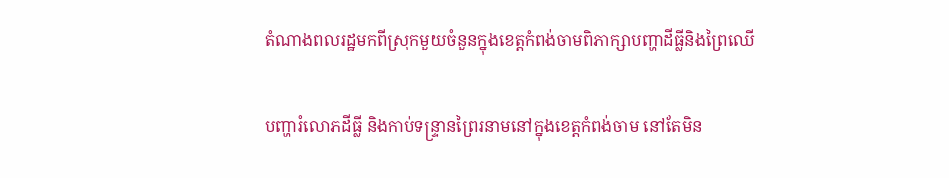តំណាងពលរដ្ឋមកពីស្រុកមួយចំនួនក្នុងខេត្តកំពង់ចាមពិភាក្សាបញ្ហាដីធ្លីនិងព្រៃឈើ

បញ្ហារំលោភដីធ្លី និងកាប់ទន្ទ្រានព្រៃរនាមនៅក្នុងខេត្តកំពង់ចាម នៅតែមិន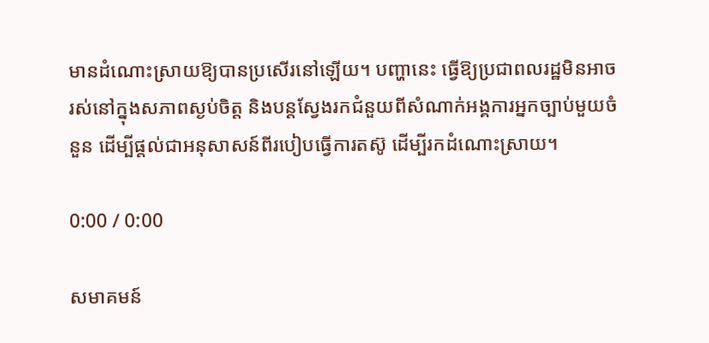មានដំណោះស្រាយឱ្យបានប្រសើរនៅឡើយ។ បញ្ហានេះ ធ្វើឱ្យប្រជាពលរដ្ឋមិនអាចរស់នៅក្នុងសភាពស្ងប់ចិត្ត និងបន្តស្វែងរកជំនួយពីសំណាក់អង្គការអ្នកច្បាប់មួយចំនួន ដើម្បីផ្តល់ជាអនុសាសន៍ពីរបៀបធ្វើការតស៊ូ ដើម្បីរកដំណោះស្រាយ។

0:00 / 0:00

សមាគមន៍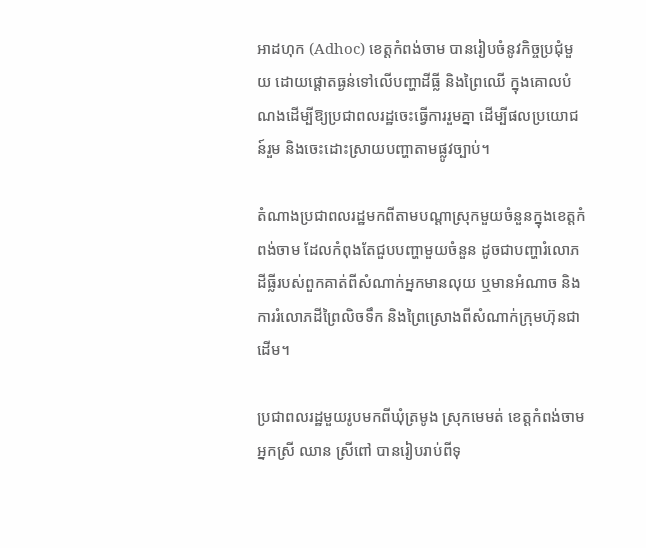អាដហុក (Adhoc) ខេត្តកំពង់ចាម បានរៀបចំនូវកិច្ចប្រជុំមួយ ដោយផ្ដោតធ្ងន់ទៅលើបញ្ហាដីធ្លី និងព្រៃឈើ ក្នុងគោលបំណងដើម្បីឱ្យប្រជាពលរដ្ឋចេះធ្វើការរួមគ្នា ដើម្បីផលប្រយោជន៍រួម និងចេះដោះស្រាយបញ្ហាតាមផ្លូវច្បាប់។

តំណាងប្រជាពលរដ្ឋមកពីតាមបណ្ដាស្រុកមួយចំនួនក្នុងខេត្តកំពង់ចាម ដែលកំពុងតែជួបបញ្ហាមួយចំនួន ដូចជាបញ្ហារំលោភដីធ្លីរបស់ពួកគាត់ពីសំណាក់អ្នកមានលុយ ឬមានអំណាច និងការរំលោភដីព្រៃលិចទឹក និងព្រៃស្រោងពីសំណាក់ក្រុមហ៊ុនជាដើម។

ប្រជាពលរដ្ឋមួយរូបមកពីឃុំត្រមូង ស្រុកមេមត់ ខេត្តកំពង់ចាម អ្នកស្រី ឈាន ស្រីពៅ បានរៀបរាប់ពីទុ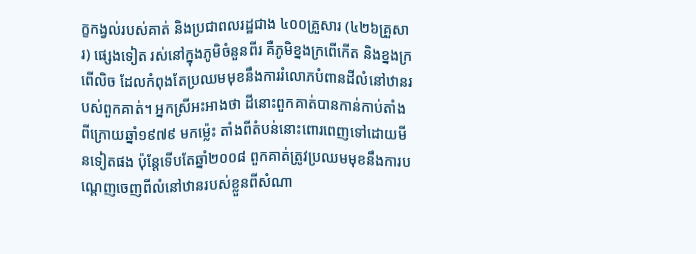ក្ខកង្វល់របស់គាត់ និងប្រជាពលរដ្ឋជាង ៤០០គ្រួសារ (៤២៦គ្រួសារ) ផ្សេងទៀត រស់នៅក្នុងភូមិចំនួនពីរ គឺភូមិខ្នងក្រពើកើត និងខ្នងក្រពើលិច ដែលកំពុងតែប្រឈមមុខនឹងការរំលោភបំពានដីលំនៅឋានរបស់ពួកគាត់។ អ្នកស្រីអះអាងថា ដីនោះពួកគាត់បានកាន់កាប់តាំងពីក្រោយឆ្នាំ១៩៧៩ មកម្ល៉េះ តាំងពីតំបន់នោះពោរពេញទៅដោយមីនទៀតផង ប៉ុន្តែទើបតែឆ្នាំ២០០៨ ពួកគាត់ត្រូវប្រឈមមុខនឹងការបណ្ដេញចេញពីលំនៅឋានរបស់ខ្លួនពីសំណា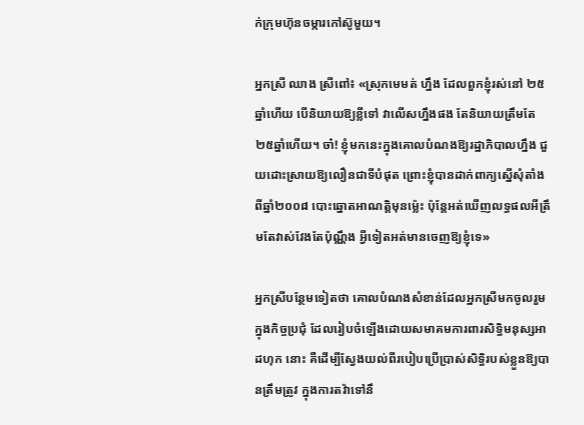ក់ក្រុមហ៊ុនចម្ការកៅស៊ូមួយ។

អ្នកស្រី ឈាង ស្រីពៅ៖ «ស្រុកមេមត់ ហ្នឹង ដែលពួកខ្ញុំរស់នៅ ២៥ឆ្នាំហើយ បើនិយាយឱ្យខ្លីទៅ វាលើសហ្នឹងផង តែនិយាយត្រឹមតែ ២៥ឆ្នាំហើយ។ ចា៎! ខ្ញុំមកនេះក្នុងគោលបំណងឱ្យរដ្ឋាភិបាលហ្នឹង ជួយដោះស្រាយឱ្យលឿនជាទីបំផុត ព្រោះខ្ញុំបានដាក់ពាក្យស្នើសុំតាំងពីឆ្នាំ២០០៨ បោះឆ្នោតអាណត្តិមុនម្ល៉េះ ប៉ុន្តែអត់ឃើញលទ្ធផលអីត្រឹមតែវាស់វែងតែប៉ុណ្ណឹង អ្វីទៀតអត់មានចេញឱ្យខ្ញុំទេ»

អ្នកស្រីបន្ថែមទៀតថា គោលបំណងសំខាន់ដែលអ្នកស្រីមកចូលរួមក្នុងកិច្ចប្រជុំ ដែលរៀបចំឡើងដោយសមាគមការពារសិទ្ធិមនុស្សអាដហុក នោះ គឺដើម្បីស្វែងយល់ពីរបៀបប្រើប្រាស់សិទ្ធិរបស់ខ្លួនឱ្យបានត្រឹមត្រូវ ក្នុងការតវ៉ាទៅនឹ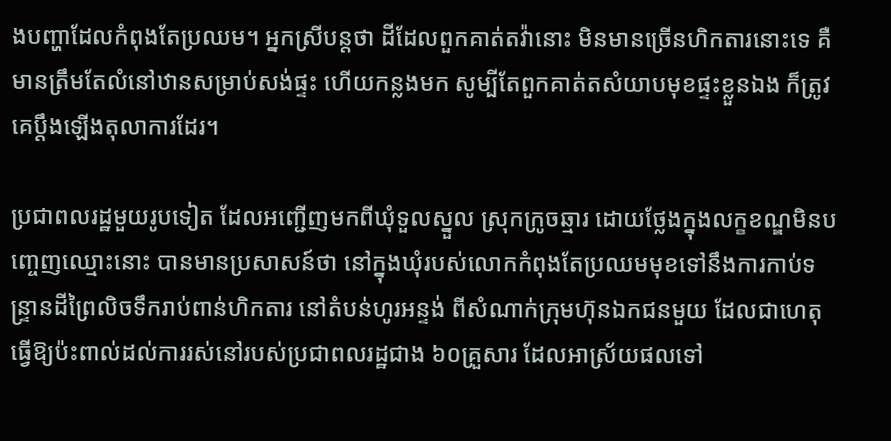ងបញ្ហាដែលកំពុងតែប្រឈម។ អ្នកស្រីបន្តថា ដីដែលពួកគាត់តវ៉ានោះ មិនមានច្រើនហិកតារនោះទេ គឺមានត្រឹមតែលំនៅឋានសម្រាប់សង់ផ្ទះ ហើយកន្លងមក សូម្បីតែពួកគាត់តសំយាបមុខផ្ទះខ្លួនឯង ក៏ត្រូវគេប្តឹងឡើងតុលាការដែរ។

ប្រជាពលរដ្ឋមួយរូបទៀត ដែលអញ្ជើញមកពីឃុំទួលស្នួល ស្រុកក្រូចឆ្មារ ដោយថ្លែងក្នុងលក្ខខណ្ឌមិនបញ្ចេញឈ្មោះនោះ បានមានប្រសាសន៍ថា នៅក្នុងឃុំរបស់លោកកំពុងតែប្រឈមមុខទៅនឹងការកាប់ទន្ទ្រានដីព្រៃលិចទឹករាប់ពាន់ហិកតារ នៅតំបន់ហូរអន្ទង់ ពីសំណាក់ក្រុមហ៊ុនឯកជនមួយ ដែលជាហេតុធ្វើឱ្យប៉ះពាល់ដល់ការរស់នៅរបស់ប្រជាពលរដ្ឋជាង ៦០គ្រួសារ ដែលអាស្រ័យផលទៅ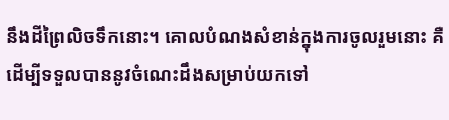នឹងដីព្រៃលិចទឹកនោះ។ គោលបំណងសំខាន់ក្នុងការចូលរួមនោះ គឺដើម្បីទទួលបាននូវចំណេះដឹងសម្រាប់យកទៅ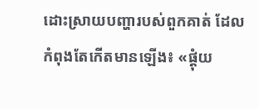ដោះស្រាយបញ្ហារបស់ពួកគាត់ ដែលកំពុងតែកើតមានឡើង៖ «ផ្តុំយ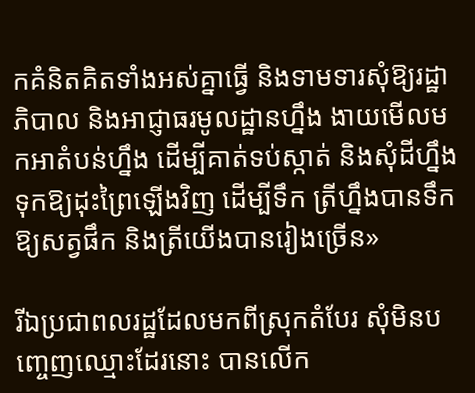កគំនិតគិតទាំងអស់គ្នាធ្វើ និងទាមទារសុំឱ្យរដ្ឋាភិបាល និងអាជ្ញាធរមូលដ្ឋានហ្នឹង ងាយមើលមកអាតំបន់ហ្នឹង ដើម្បីគាត់ទប់ស្កាត់ និងសុំដីហ្នឹងទុកឱ្យដុះព្រៃឡើងវិញ ដើម្បីទឹក ត្រីហ្នឹងបានទឹកឱ្យសត្វផឹក និងត្រីយើងបានរៀងច្រើន»

រីឯប្រជាពលរដ្ឋដែលមកពីស្រុកតំបែរ សុំមិនបញ្ចេញឈ្មោះដែរនោះ បានលើក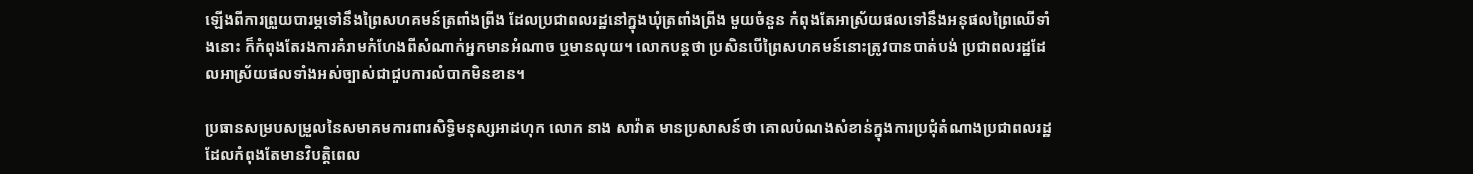ឡើងពីការព្រួយបារម្ភទៅនឹងព្រៃសហគមន៍ត្រពាំងព្រីង ដែលប្រជាពលរដ្ឋនៅក្នុងឃុំត្រពាំងព្រីង មួយចំនួន កំពុងតែអាស្រ័យផលទៅនឹងអនុផលព្រៃឈើទាំងនោះ ក៏កំពុងតែរងការគំរាមកំហែងពីសំណាក់អ្នកមានអំណាច ឬមានលុយ។ លោកបន្តថា ប្រសិនបើព្រៃសហគមន៍នោះត្រូវបានបាត់បង់ ប្រជាពលរដ្ឋដែលអាស្រ័យផលទាំងអស់ច្បាស់ជាជួបការលំបាកមិនខាន។

ប្រធានសម្របសម្រួលនៃសមាគមការពារសិទ្ធិមនុស្សអាដហុក លោក នាង សាវ៉ាត មានប្រសាសន៍ថា គោលបំណងសំខាន់ក្នុងការប្រជុំតំណាងប្រជាពលរដ្ឋ ដែលកំពុងតែមានវិបត្តិពេល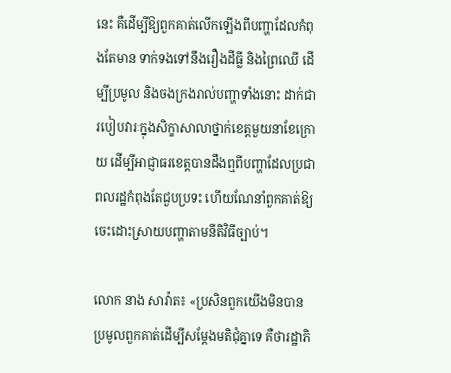នេះ គឺដើម្បីឱ្យពួកគាត់លើកឡើងពីបញ្ហាដែលកំពុងតែមាន ទាក់ទងទៅនឹងរឿងដីធ្លី និងព្រៃឈើ ដើម្បីប្រមូល និងចងក្រងរាល់បញ្ហាទាំងនោះ ដាក់ជារបៀបវារៈក្នុងសិក្ខាសាលាថ្នាក់ខេត្តមួយនាខែក្រោយ ដើម្បីអាជ្ញាធរខេត្តបានដឹងឮពីបញ្ហាដែលប្រជាពលរដ្ឋកំពុងតែជួបប្រទះ ហើយណែនាំពួកគាត់ឱ្យចេះដោះស្រាយបញ្ហាតាមនីតិវិធីច្បាប់។

លោក នាង សាវ៉ាត៖ «ប្រសិនពួកយើងមិនបានប្រមូលពួកគាត់ដើម្បីសម្ដែងមតិជុំគ្នាទេ គឺថារដ្ឋាភិ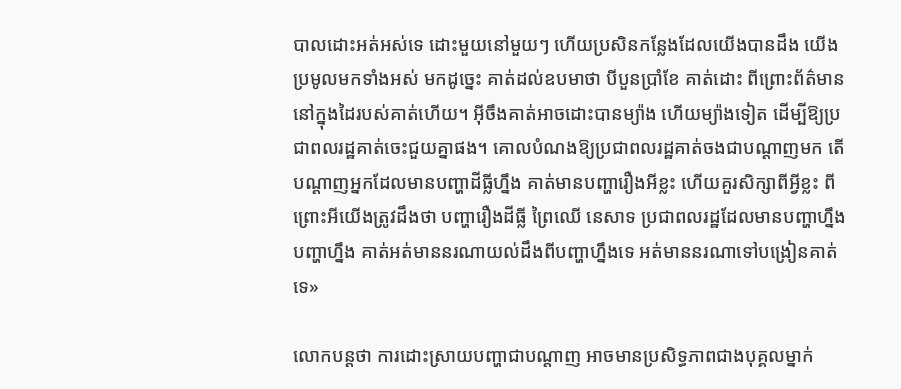បាលដោះអត់អស់ទេ ដោះមួយនៅមួយៗ ហើយប្រសិនកន្លែងដែលយើងបានដឹង យើងប្រមូលមកទាំងអស់ មកដូច្នេះ គាត់ដល់ឧបមាថា បីបួនប្រាំខែ គាត់ដោះ ពីព្រោះព័ត៌មាននៅក្នុងដៃរបស់គាត់ហើយ។ អ៊ីចឹងគាត់អាចដោះបានម្យ៉ាង ហើយម្យ៉ាងទៀត ដើម្បីឱ្យប្រជាពលរដ្ឋគាត់ចេះជួយគ្នាផង។ គោលបំណងឱ្យប្រជាពលរដ្ឋគាត់ចងជាបណ្ដាញមក តើបណ្ដាញអ្នកដែលមានបញ្ហាដីធ្លីហ្នឹង គាត់មានបញ្ហារឿងអីខ្លះ ហើយគួរសិក្សាពីអ្វីខ្លះ ពីព្រោះអីយើងត្រូវដឹងថា បញ្ហារឿងដីធ្លី ព្រៃឈើ នេសាទ ប្រជាពលរដ្ឋដែលមានបញ្ហាហ្នឹង បញ្ហាហ្នឹង គាត់អត់មាននរណាយល់ដឹងពីបញ្ហាហ្នឹងទេ អត់មាននរណាទៅបង្រៀនគាត់ទេ»

លោកបន្តថា ការដោះស្រាយបញ្ហាជាបណ្ដាញ អាចមានប្រសិទ្ធភាពជាងបុគ្គលម្នាក់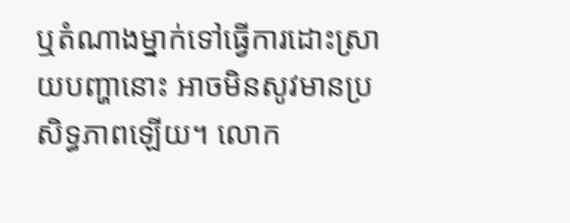ឬតំណាងម្នាក់ទៅធ្វើការដោះស្រាយបញ្ហានោះ អាចមិនសូវមានប្រសិទ្ធភាពឡើយ។ លោក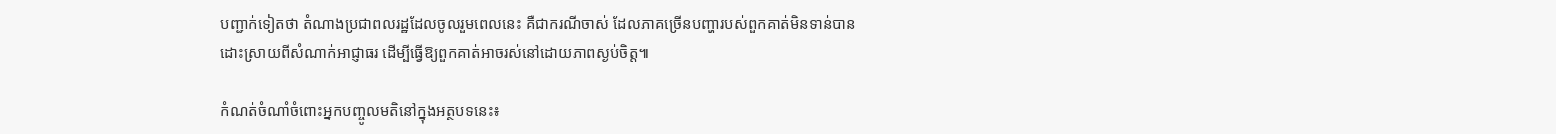បញ្ជាក់ទៀតថា តំណាងប្រជាពលរដ្ឋដែលចូលរួមពេលនេះ គឺជាករណីចាស់ ដែលភាគច្រើនបញ្ហារបស់ពួកគាត់មិនទាន់បានដោះស្រាយពីសំណាក់អាជ្ញាធរ ដើម្បីធ្វើឱ្យពួកគាត់អាចរស់នៅដោយភាពស្ងប់ចិត្ត៕

កំណត់ចំណាំចំពោះអ្នកបញ្ចូលមតិនៅក្នុងអត្ថបទនេះ៖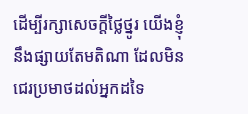ដើម្បីរក្សាសេចក្ដីថ្លៃថ្នូរ យើងខ្ញុំនឹងផ្សាយតែមតិណា ដែលមិនជេរប្រមាថដល់អ្នកដទៃ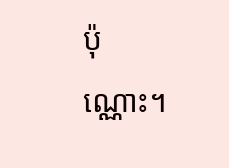ប៉ុណ្ណោះ។